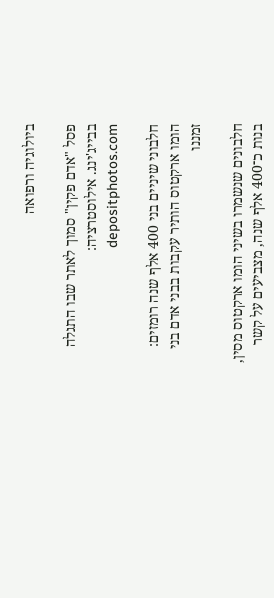ביולוגיה ורפואה

פסל "אדם פקין" סמוך לאתר שבו התגלה בבייג'ינג. אילוסטרציה: depositphotos.com

חלבוני שיניים בני 400 אלף שנה רומזים: הומו ארקטוס הותיר עקבות בבני אדם בני זמננו

חלבונים שנשמרו בשיני הומו ארקטוס מסין, בנות כ־400 אלף שנה, מצביעים על קשר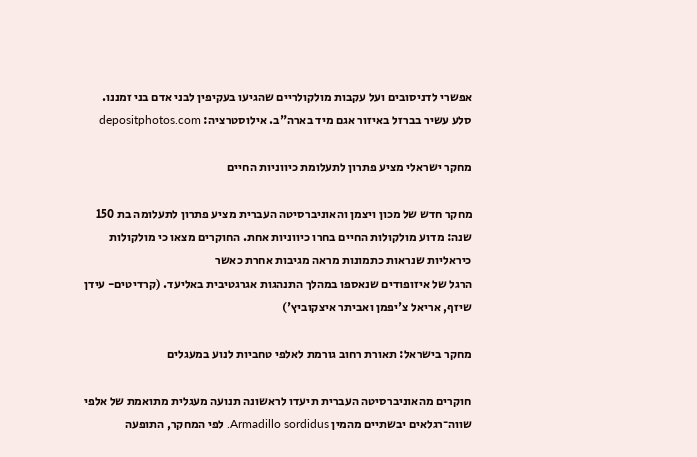אפשרי לדניסובים ועל עקבות מולקולריים שהגיעו בעקיפין לבני אדם בני זמננו.
סלע עשיר בברזל באיזור אגם מיד בארה"ב. אילוסטרציה: depositphotos.com

מחקר ישראלי מציע פתרון לתעלומת כיווניות החיים

מחקר חדש של מכון ויצמן והאוניברסיטה העברית מציע פתרון לתעלומה בת 150 שנה: מדוע מולקולות החיים בחרו כיווניות אחת. החוקרים מצאו כי מולקולות כיראליות שנראות כתמונות מראה מגיבות אחרת כאשר
הרגל של איזופודים שנאספו במהלך התנהגות אגרגטיבית באליעד. (קרדיטים- עידן שיזף, אריאל צ'יפמן ואביתר איצקוביץ')

מחקר בישראל: תאורת רחוב גורמת לאלפי טחביות לנוע במעגלים

חוקרים מהאוניברסיטה העברית תיעדו לראשונה תנועה מעגלית מתואמת של אלפי שווה־רגלאים יבשתיים מהמין Armadillo sordidus. לפי המחקר, התופעה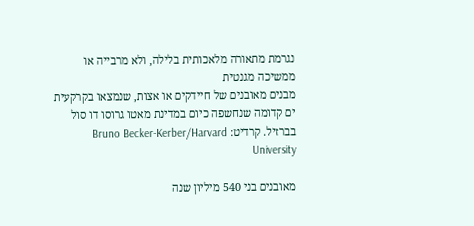נגרמת מתאורה מלאכותית בלילה, ולא מרבייה או ממשיכה מגנטית
מבנים מאובנים של חיידקים או אצות, שנמצאו בקרקעית ים קדומה שנחשפה כיום במדינת מאטו גרוסו דו סול בברזיל. קרדיט: Bruno Becker-Kerber/Harvard University

מאובנים בני 540 מיליון שנה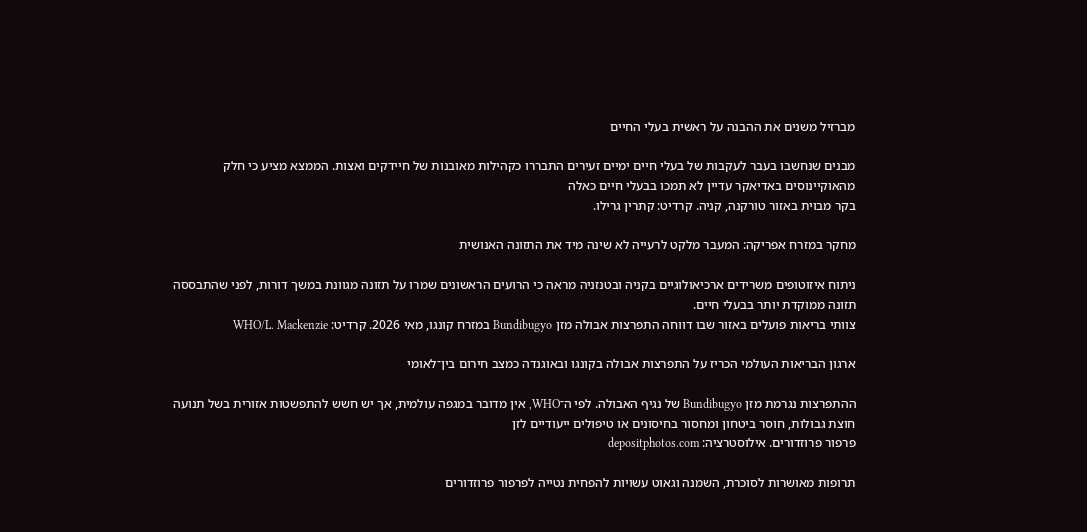מברזיל משנים את ההבנה על ראשית בעלי החיים

מבנים שנחשבו בעבר לעקבות של בעלי חיים ימיים זעירים התבררו כקהילות מאובנות של חיידקים ואצות. הממצא מציע כי חלק מהאוקיינוסים באדיאקר עדיין לא תמכו בבעלי חיים כאלה
בקר מבוית באזור טורקנה, קניה. קרדיט: קתרין גרילו.

מחקר במזרח אפריקה: המעבר מלקט לרעייה לא שינה מיד את התזונה האנושית

ניתוח איזוטופים משרידים ארכיאולוגיים בקניה ובטנזניה מראה כי הרועים הראשונים שמרו על תזונה מגוונת במשך דורות, לפני שהתבססה תזונה ממוקדת יותר בבעלי חיים.
צוותי בריאות פועלים באזור שבו דווחה התפרצות אבולה מזן Bundibugyo במזרח קונגו, מאי 2026. קרדיט: WHO/L. Mackenzie

ארגון הבריאות העולמי הכריז על התפרצות אבולה בקונגו ובאוגנדה כמצב חירום בין־לאומי

ההתפרצות נגרמת מזן Bundibugyo של נגיף האבולה. לפי ה־WHO, אין מדובר במגפה עולמית, אך יש חשש להתפשטות אזורית בשל תנועה חוצת גבולות, חוסר ביטחון ומחסור בחיסונים או טיפולים ייעודיים לזן
פרפור פרוזדורים. אילוסטרציה: depositphotos.com

תרופות מאושרות לסוכרת, השמנה וגאוט עשויות להפחית נטייה לפרפור פרוזדורים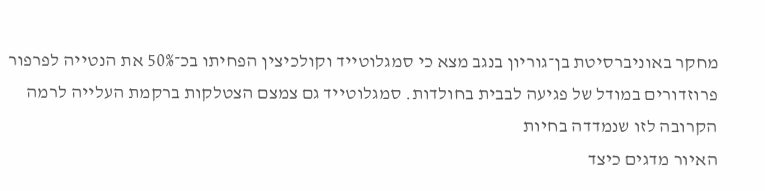מחקר באוניברסיטת בן־גוריון בנגב מצא כי סמגלוטייד וקולכיצין הפחיתו בכ־50% את הנטייה לפרפור פרוזדורים במודל של פגיעה לבבית בחולדות. סמגלוטייד גם צמצם הצטלקות ברקמת העלייה לרמה הקרובה לזו שנמדדה בחיות
האיור מדגים כיצד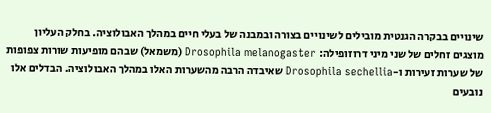שינויים בבקרה הגנטית מובילים לשינויים בצורה ובמבנה של בעלי חיים במהלך האבולוציה. בחלק העליון מוצגים זחלים של שני מיני דרוזופילה: Drosophila melanogaster (משמאל) שבהם מופיעות שורות צפופות של שערות זעירות ו-Drosophila sechellia שאיבדה הרבה מהשערות האלו במהלך האבולוציה. הבדלים אלו נובעים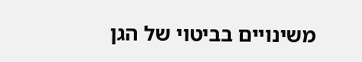משינויים בביטוי של הגן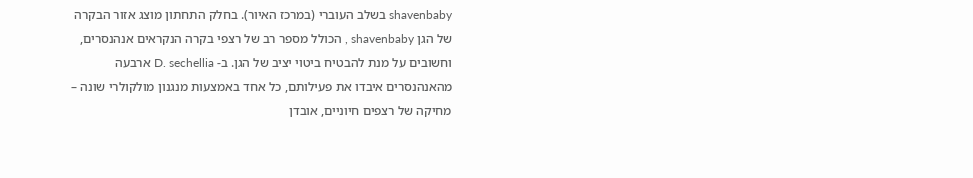shavenbaby בשלב העוברי (במרכז האיור). בחלק התחתון מוצג אזור הבקרה של הגן shavenbaby , הכולל מספר רב של רצפי בקרה הנקראים אנהנסרים, וחשובים על מנת להבטיח ביטוי יציב של הגן. ב- D. sechellia ארבעה מהאנהנסרים איבדו את פעילותם, כל אחד באמצעות מנגנון מולקולרי שונה – מחיקה של רצפים חיוניים, אובדן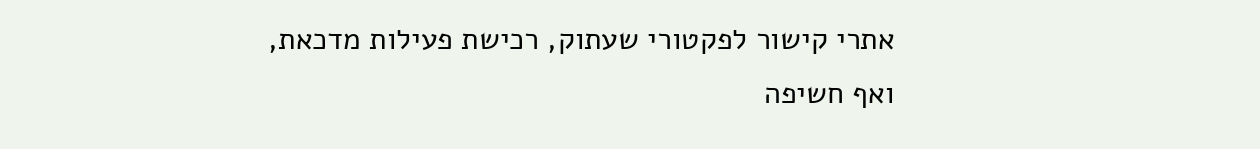אתרי קישור לפקטורי שעתוק, רכישת פעילות מדכאת, ואף חשיפה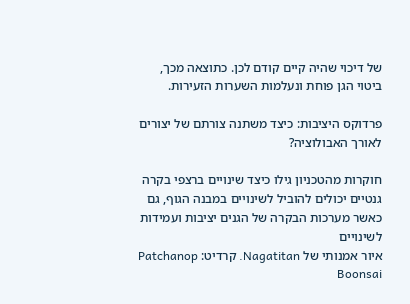של דיכוי שהיה קיים קודם לכן. כתוצאה מכך, ביטוי הגן פוחת ונעלמות השערות הזעירות.

פרדוקס היציבות: כיצד משתנה צורתם של יצורים לאורך האבולוציה?

חוקרות מהטכניון גילו כיצד שינויים ברצפי בקרה גנטיים יכולים להוביל לשינויים במבנה הגוף, גם כאשר מערכות הבקרה של הגנים יציבות ועמידות לשינויים
איור אמנותי של Nagatitan. קרדיט: Patchanop Boonsai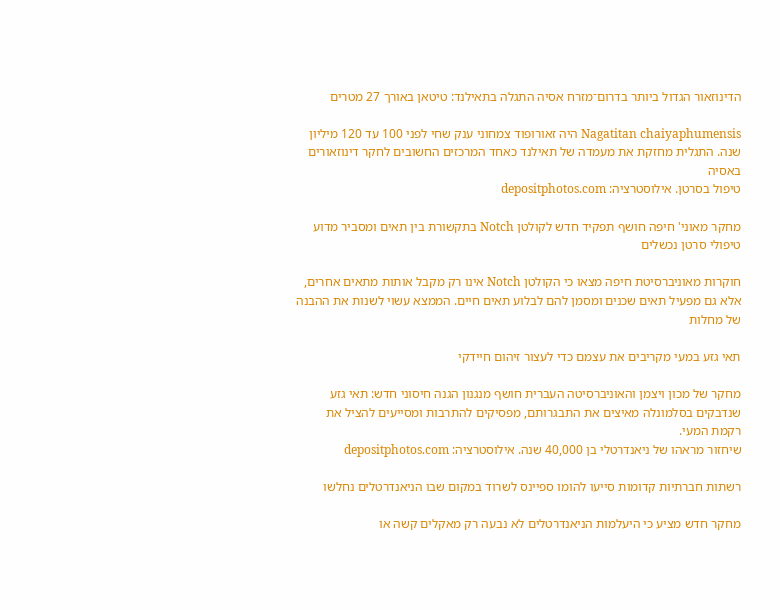הדינוזאור הגדול ביותר בדרום־מזרח אסיה התגלה בתאילנד: טיטאן באורך 27 מטרים

Nagatitan chaiyaphumensis היה זאורופוד צמחוני ענק שחי לפני 100 עד 120 מיליון שנה. התגלית מחזקת את מעמדה של תאילנד כאחד המרכזים החשובים לחקר דינוזאורים באסיה
טיפול בסרטן. אילוסטרציה: depositphotos.com

מחקר מאוני' חיפה חושף תפקיד חדש לקולטן Notch בתקשורת בין תאים ומסביר מדוע טיפולי סרטן נכשלים

חוקרות מאוניברסיטת חיפה מצאו כי הקולטן Notch אינו רק מקבל אותות מתאים אחרים, אלא גם מפעיל תאים שכנים ומסמן להם לבלוע תאים חיים. הממצא עשוי לשנות את ההבנה של מחלות

תאי גזע במעי מקריבים את עצמם כדי לעצור זיהום חיידקי

מחקר של מכון ויצמן והאוניברסיטה העברית חושף מנגנון הגנה חיסוני חדש: תאי גזע שנדבקים בסלמונלה מאיצים את התבגרותם, מפסיקים להתרבות ומסייעים להציל את רקמת המעי.
שיחזור מראהו של ניאנדרטלי בן 40,000 שנה. אילוסטרציה: depositphotos.com

רשתות חברתיות קדומות סייעו להומו ספיינס לשרוד במקום שבו הניאנדרטלים נחלשו

מחקר חדש מציע כי היעלמות הניאנדרטלים לא נבעה רק מאקלים קשה או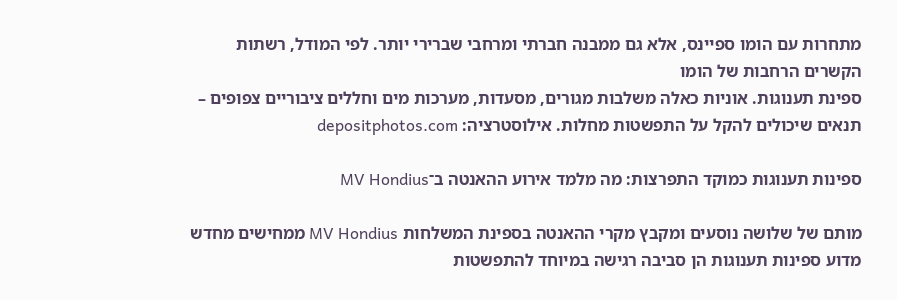מתחרות עם הומו ספיינס, אלא גם ממבנה חברתי ומרחבי שברירי יותר. לפי המודל, רשתות הקשרים הרחבות של הומו
ספינת תענוגות. אוניות כאלה משלבות מגורים, מסעדות, מערכות מים וחללים ציבוריים צפופים – תנאים שיכולים להקל על התפשטות מחלות. אילוסטרציה: depositphotos.com

ספינות תענוגות כמוקד התפרצות: מה מלמד אירוע ההאנטה ב־MV Hondius

מותם של שלושה נוסעים ומקבץ מקרי ההאנטה בספינת המשלחות MV Hondius ממחישים מחדש מדוע ספינות תענוגות הן סביבה רגישה במיוחד להתפשטות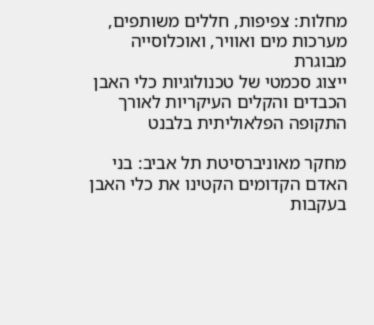מחלות: צפיפות, חללים משותפים, מערכות מים ואוויר, ואוכלוסייה מבוגרת
ייצוג סכמטי של טכנולוגיות כלי האבן הכבדים והקלים העיקריות לאורך התקופה הפלאוליתית בלבנט

מחקר מאוניברסיטת תל אביב: בני האדם הקדומים הקטינו את כלי האבן בעקבות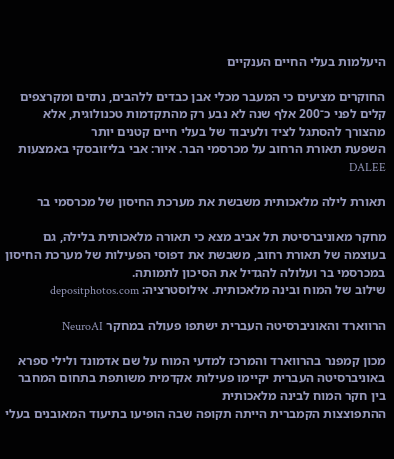היעלמות בעלי החיים הענקיים

החוקרים מציעים כי המעבר מכלי אבן כבדים ללהבים, נתזים ומקרצפים קלים לפני כ־200 אלף שנה לא נבע רק מהתקדמות טכנולוגית, אלא מהצורך להסתגל לציד ולעיבוד של בעלי חיים קטנים יותר
השפעת תאורת הרחוב על מכרסמי הבר. איור: אבי בליזובסקי באמצעות DALEE

תאורת לילה מלאכותית משבשת את מערכת החיסון של מכרסמי בר

מחקר מאוניברסיטת תל אביב מצא כי תאורה מלאכותית בלילה, גם בעוצמה של תאורת רחוב, משבשת את דפוסי הפעילות של מערכת החיסון במכרסמי בר ועלולה להגדיל את הסיכון לתמותה.
שילוב של המוח ובינה מלאכותית. אילוסטרציה: depositphotos.com

הרווארד והאוניברסיטה העברית ישתפו פעולה במחקר NeuroAI

מכון קמפנר בהרווארד והמרכז למדעי המוח על שם אדמונד ולילי ספרא באוניברסיטה העברית יקיימו פעילות אקדמית משותפת בתחום המחבר בין חקר המוח לבינה מלאכותית
ההתפוצצות הקמברית הייתה תקופה שבה הופיעו בתיעוד המאובנים בעלי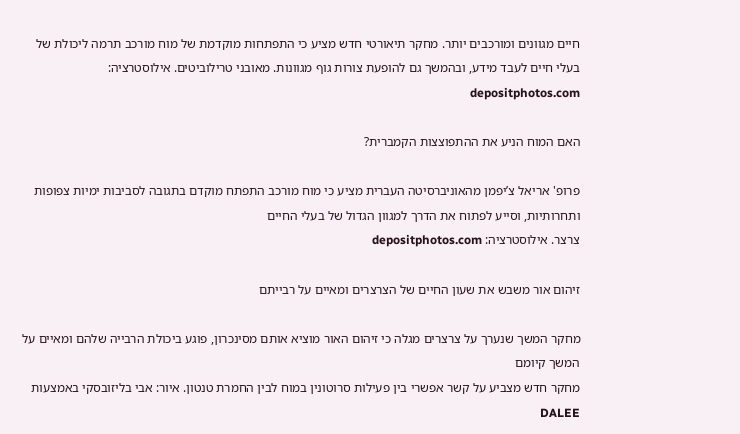חיים מגוונים ומורכבים יותר. מחקר תיאורטי חדש מציע כי התפתחות מוקדמת של מוח מורכב תרמה ליכולת של בעלי חיים לעבד מידע, ובהמשך גם להופעת צורות גוף מגוונות. מאובני טרילוביטים. אילוסטרציה: depositphotos.com

האם המוח הניע את ההתפוצצות הקמברית?

פרופ' אריאל צ’יפמן מהאוניברסיטה העברית מציע כי מוח מורכב התפתח מוקדם בתגובה לסביבות ימיות צפופות ותחרותיות, וסייע לפתוח את הדרך למגוון הגדול של בעלי החיים
צרצר. אילוסטרציה: depositphotos.com

זיהום אור משבש את שעון החיים של הצרצרים ומאיים על רבייתם

מחקר המשך שנערך על צרצרים מגלה כי זיהום האור מוציא אותם מסינכרון, פוגע ביכולת הרבייה שלהם ומאיים על המשך קיומם
מחקר חדש מצביע על קשר אפשרי בין פעילות סרוטונין במוח לבין החמרת טנטון. איור: אבי בליזובסקי באמצעות DALEE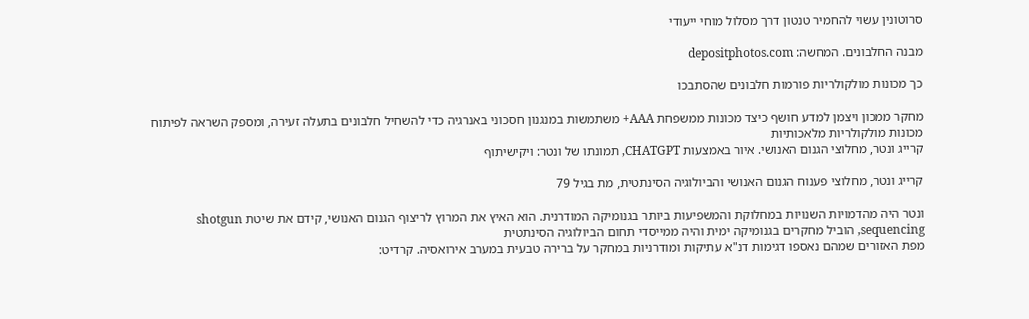סרוטונין עשוי להחמיר טנטון דרך מסלול מוחי ייעודי

מבנה החלבונים. המחשה: depositphotos.com

כך מכונות מולקולריות פורמות חלבונים שהסתבכו

מחקר ממכון ויצמן למדע חושף כיצד מכונות ממשפחת AAA+ משתמשות במנגנון חסכוני באנרגיה כדי להשחיל חלבונים בתעלה זעירה, ומספק השראה לפיתוח מכונות מולקולריות מלאכותיות
קרייג ונטר, מחלוצי הגנום האנושי. איור באמצעות CHATGPT, תמונתו של ונטר: ויקישיתוף

קרייג ונטר, מחלוצי פענוח הגנום האנושי והביולוגיה הסינתטית, מת בגיל 79

ונטר היה מהדמויות השנויות במחלוקת והמשפיעות ביותר בגנומיקה המודרנית. הוא האיץ את המרוץ לריצוף הגנום האנושי, קידם את שיטת shotgun sequencing, הוביל מחקרים בגנומיקה ימית והיה ממייסדי תחום הביולוגיה הסינתטית
מפת האזורים שמהם נאספו דגימות דנ"א עתיקות ומודרניות במחקר על ברירה טבעית במערב אירואסיה. קרדיט: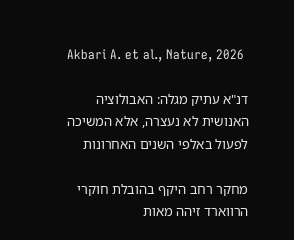Akbari A. et al., Nature, 2026

דנ"א עתיק מגלה: האבולוציה האנושית לא נעצרה, אלא המשיכה לפעול באלפי השנים האחרונות

מחקר רחב היקף בהובלת חוקרי הרווארד זיהה מאות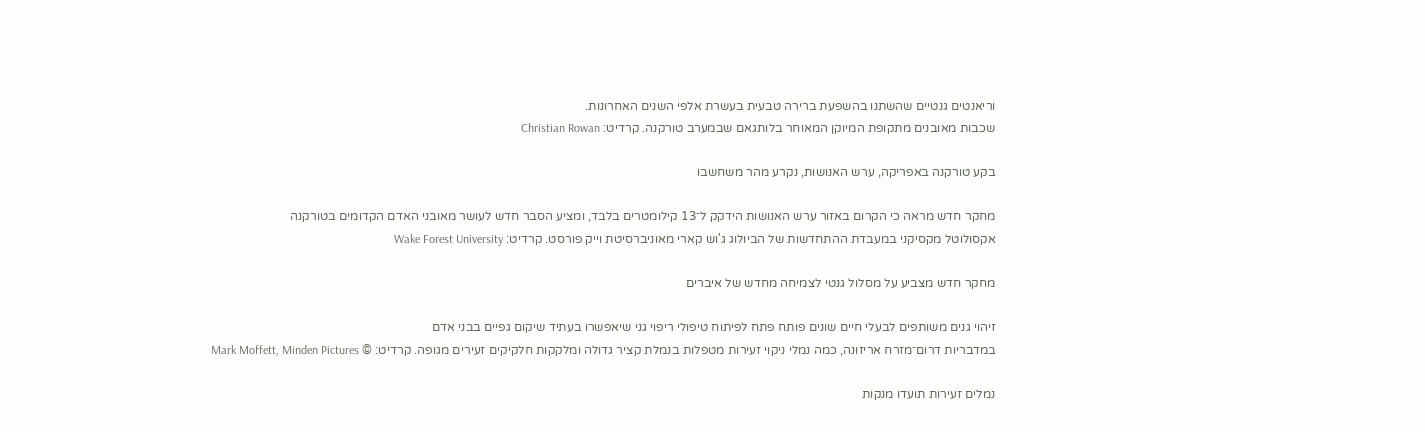וריאנטים גנטיים שהשתנו בהשפעת ברירה טבעית בעשרת אלפי השנים האחרונות.
שכבות מאובנים מתקופת המיוקן המאוחר בלותגאם שבמערב טורקנה. קרדיט: Christian Rowan

בקע טורקנה באפריקה, ערש האנושות, נקרע מהר משחשבו

מחקר חדש מראה כי הקרום באזור ערש האנושות הידקק ל־13 קילומטרים בלבד, ומציע הסבר חדש לעושר מאובני האדם הקדומים בטורקנה
אקסולוטל מקסיקני במעבדת ההתחדשות של הביולוג ג'וש קארי מאוניברסיטת וייק פורסט. קרדיט: Wake Forest University

מחקר חדש מצביע על מסלול גנטי לצמיחה מחדש של איברים

זיהוי גנים משותפים לבעלי חיים שונים פותח פתח לפיתוח טיפולי ריפוי גני שיאפשרו בעתיד שיקום גפיים בבני אדם
במדבריות דרום־מזרח אריזונה, כמה נמלי ניקוי זעירות מטפלות בנמלת קציר גדולה ומלקקות חלקיקים זעירים מגופה. קרדיט: © Mark Moffett, Minden Pictures

נמלים זעירות תועדו מנקות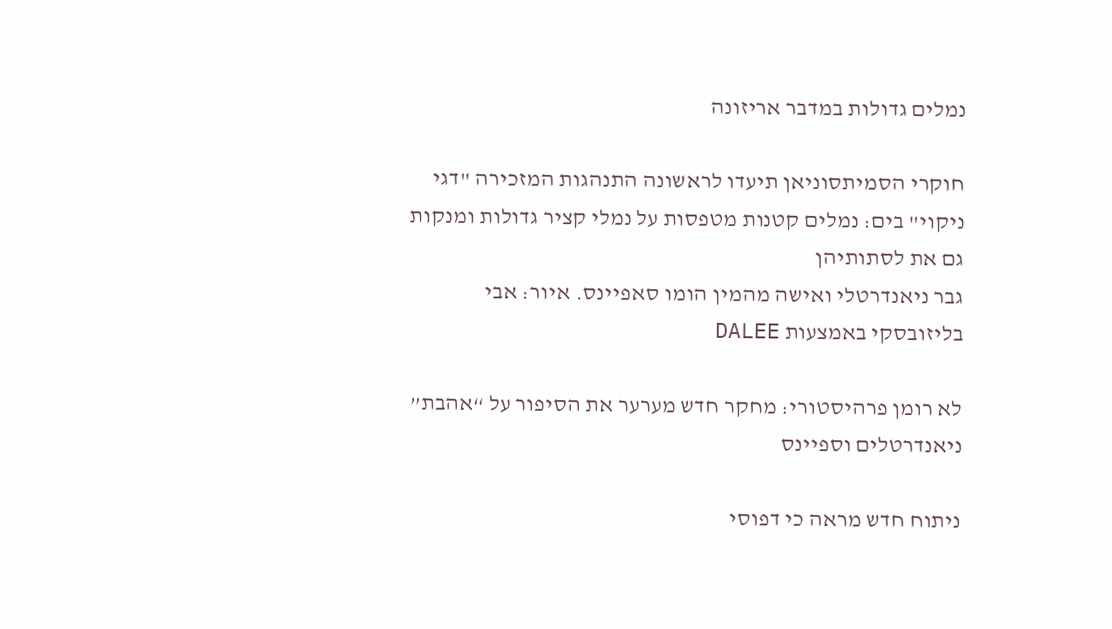נמלים גדולות במדבר אריזונה

חוקרי הסמיתסוניאן תיעדו לראשונה התנהגות המזכירה "דגי ניקוי" בים: נמלים קטנות מטפסות על נמלי קציר גדולות ומנקות גם את לסתותיהן
גבר ניאנדרטלי ואישה מהמין הומו סאפיינס. איור: אבי בליזובסקי באמצעות DALEE

לא רומן פרהיסטורי: מחקר חדש מערער את הסיפור על “אהבת” ניאנדרטלים וספיינס

ניתוח חדש מראה כי דפוסי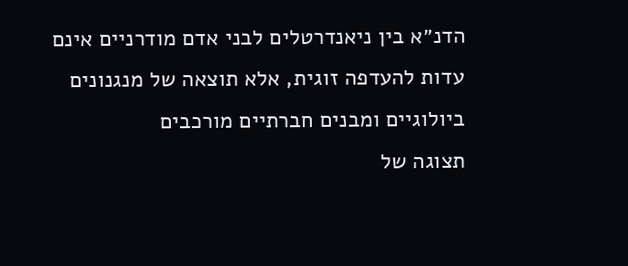הדנ״א בין ניאנדרטלים לבני אדם מודרניים אינם עדות להעדפה זוגית, אלא תוצאה של מנגנונים ביולוגיים ומבנים חברתיים מורכבים
תצוגה של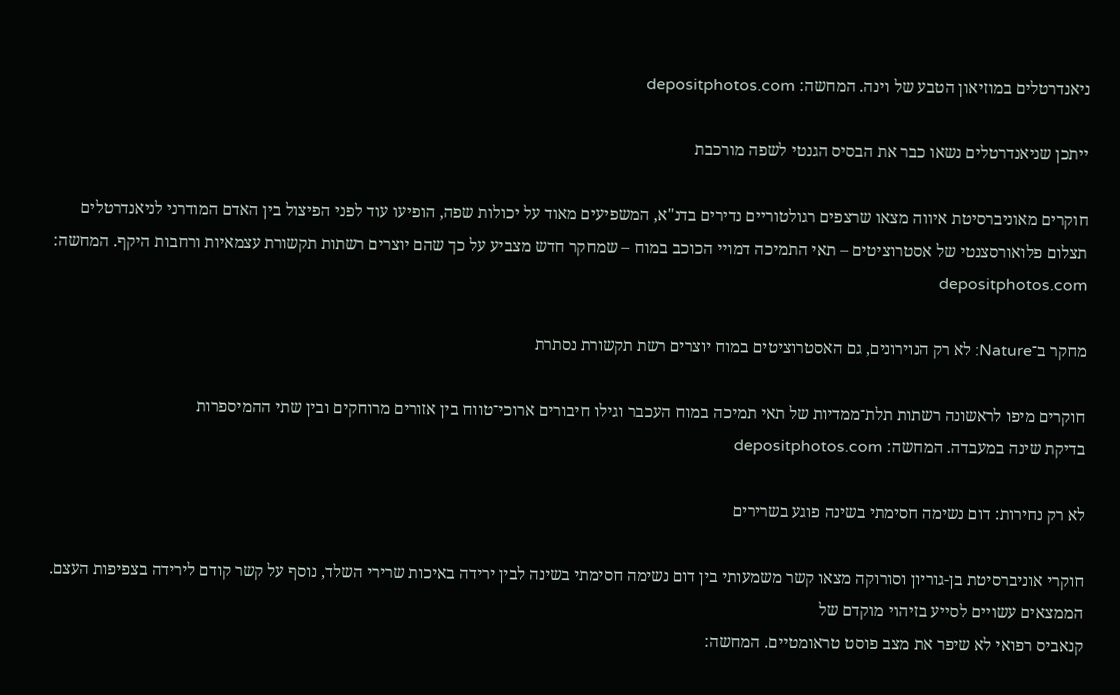ניאנדרטלים במוזיאון הטבע של וינה. המחשה: depositphotos.com

ייתכן שניאנדרטלים נשאו כבר את הבסיס הגנטי לשפה מורכבת

חוקרים מאוניברסיטת איווה מצאו שרצפים רגולטוריים נדירים בדנ"א, המשפיעים מאוד על יכולות שפה, הופיעו עוד לפני הפיצול בין האדם המודרני לניאנדרטלים
תצלום פלואורסצנטי של אסטרוציטים – תאי התמיכה דמויי הכוכב במוח – שמחקר חדש מצביע על כך שהם יוצרים רשתות תקשורת עצמאיות ורחבות היקף. המחשה: depositphotos.com

מחקר ב־Nature: לא רק הנוירונים, גם האסטרוציטים במוח יוצרים רשת תקשורת נסתרת

חוקרים מיפו לראשונה רשתות תלת־ממדיות של תאי תמיכה במוח העכבר וגילו חיבורים ארוכי־טווח בין אזורים מרוחקים ובין שתי ההמיספרות
בדיקת שינה במעבדה. המחשה: depositphotos.com

לא רק נחירות: דום נשימה חסימתי בשינה פוגע בשרירים

חוקרי אוניברסיטת בן-גוריון וסורוקה מצאו קשר משמעותי בין דום נשימה חסימתי בשינה לבין ירידה באיכות שרירי השלד, נוסף על קשר קודם לירידה בצפיפות העצם. הממצאים עשויים לסייע בזיהוי מוקדם של
קנאביס רפואי לא שיפר את מצב פוסט טראומטיים. המחשה: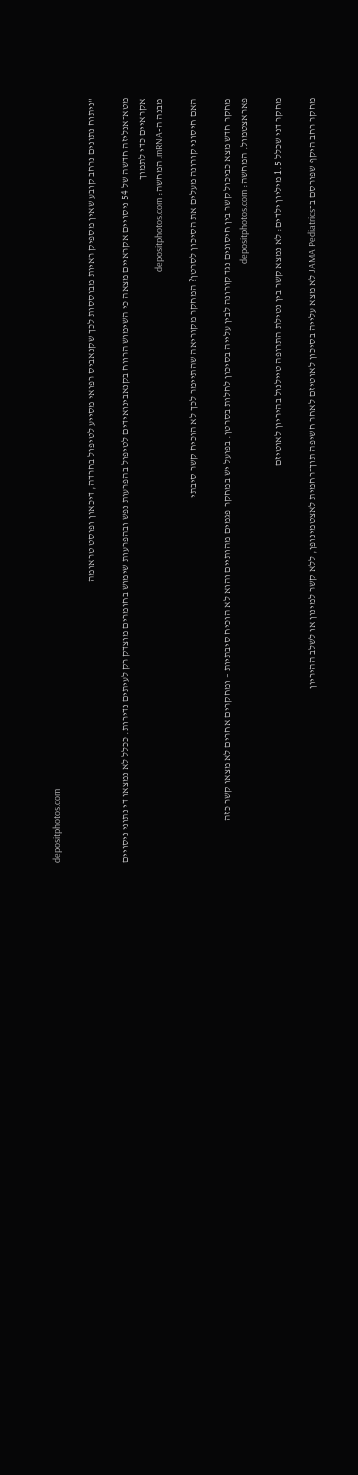depositphotos.com

"ניתוח נתונים נרחב קובע שאין מספיק ראיות מבוססות לכך שקנאביס רפואי מסייע לטיפול בחרדה, דיכאון ופוסט טראומה

מטא־אנליזה חדשה של 54 ניסויים אקראיים מצאה כי השימוש הרווח בקנאבינואידים לטיפול בהפרעות נפש ובהפרעות שימוש בחומרים מוצדק רק לעיתים נדירות. ככלל לא נמצאו די נתוני ניסויים אקראיים כדי לתמוך
מבנה ה-mRNA. המחשה: depositphotos.com

האם חיסוני קורונה מעלים את הסיכון לסרטן? המחקר מקוריאה שהתיימר לכך לא הוכיח קשר סיבתי

מחקר חדש מצא כביכול קשר בין חיסונים נגד קורונה לבין עלייה בסיכון לחלות בסרטן. בפועל יש במחקר פגמים מהותיים והוא לא הוכיח סיבתיות – ומחקרים אחרים לא מצאו קשר כזה
פאראצטמול. המחשה: depositphotos.com

מחקר דני שכלל 1.5 מיליון ילדים: לא נמצא קשר בין נטילת התרופה טיילנול בהיריון לאוטיזם

מחקר רחב היקף שפורסם ב־JAMA Pediatrics לא מצא עלייה בסיכון לאוטיזם לאחר חשיפה תוך־רחמית לאצטמינופן, ללא קשר למינון או לשלב ההיריון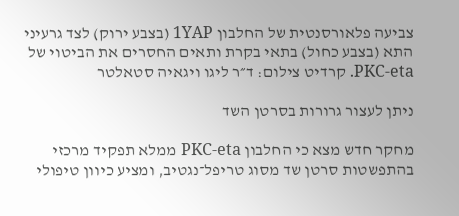צביעה פלאורסנטית של החלבון 1YAP (בצבע ירוק) לצד גרעיני התא (בצבע כחול) בתאי בקרת ותאים החסרים את הביטוי של PKC-eta. קרדיט צילום: ד״ר ליגו ויגאיה סטאלטר

ניתן לעצור גרורות בסרטן השד

מחקר חדש מצא כי החלבון PKC-eta ממלא תפקיד מרכזי בהתפשטות סרטן שד מסוג טריפל־נגטיב, ומציע כיוון טיפולי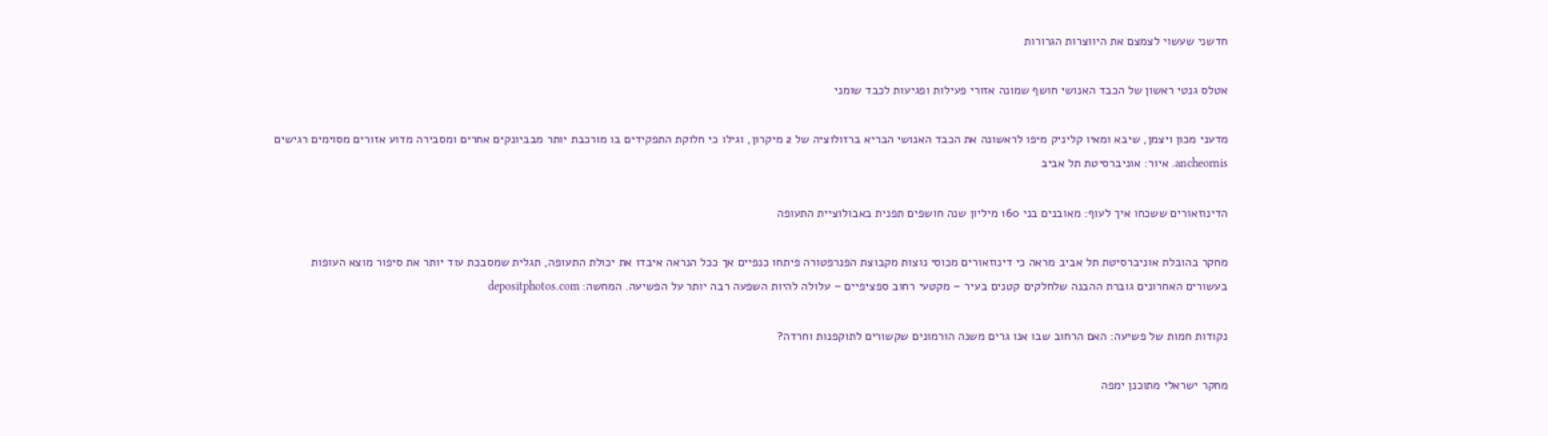חדשני שעשוי לצמצם את היווצרות הגרורות

אטלס גנטי ראשון של הכבד האנושי חושף שמונה אזורי פעילות ופגיעות לכבד שומני

מדעני מכון ויצמן, שיבא ומאיו קליניק מיפו לראשונה את הכבד האנושי הבריא ברזולוציה של 2 מיקרון, וגילו כי חלוקת התפקידים בו מורכבת יותר מבביונקים אחרים ומסבירה מדוע אזורים מסוימים רגישים
ancheornis. איור: אוניברסיטת תל אביב

הדינוזאורים ששכחו איך לעוף: מאובנים בני 160 מיליון שנה חושפים תפנית באבולוציית התעופה

מחקר בהובלת אוניברסיטת תל אביב מראה כי דינוזאורים מכוסי נוצות מקבוצת הפנרפטורה פיתחו כנפיים אך ככל הנראה איבדו את יכולת התעופה, תגלית שמסבכת עוד יותר את סיפור מוצא העופות
בעשורים האחרונים גוברת ההבנה שלחלקים קטנים בעיר – מקטעי רחוב ספציפיים – עלולה להיות השפעה רבה יותר על הפשיעה. המחשה: depositphotos.com

נקודות חמות של פשיעה: האם הרחוב שבו אנו גרים משנה הורמונים שקשורים לתוקפנות וחרדה?

מחקר ישראלי מתוכנן ימפה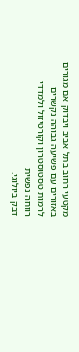מקטעי רחוב בתל אביב ויבדוק אם מגורים באזורים עם פשיעה גבוהה נקשרים לרמות טסטוסטרון וקורטיזול ולמדדי רווחה נפשית
דבק ביולוגי.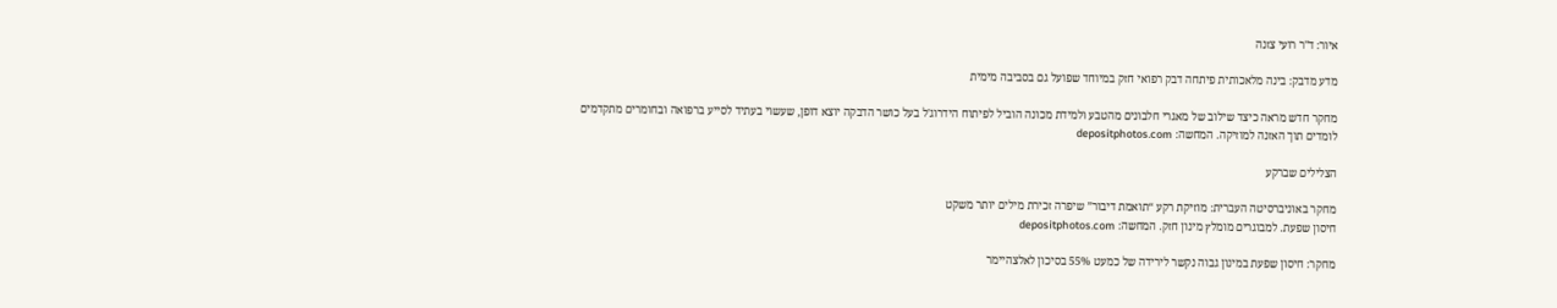איור: ד"ר רועי צזנה

מדע מדבק: בינה מלאכותית פיתחה דבק רפואי חזק במיוחד שפועל גם בסביבה מימית

מחקר חדש מראה כיצד שילוב של מאגרי חלבונים מהטבע ולמידת מכונה הוביל לפיתוח הידרוג'ל בעל כושר הדבקה יוצא דופן, שעשוי בעתיד לסייע ברפואה ובחומרים מתקדמים
לומדים תוך האזנה למוזיקה. המחשה: depositphotos.com

הצלילים שברקע

מחקר באוניברסיטה העברית: מוזיקת רקע “תואמת דיבור” שיפרה זכירת מילים יותר משקט
חיסון שפעת. למבוגרים מומלץ מינון חזק. המחשה: depositphotos.com

מחקר: חיסון שפעת במינון גבוה נקשר לירידה של כמעט 55% בסיכון לאלצהיימר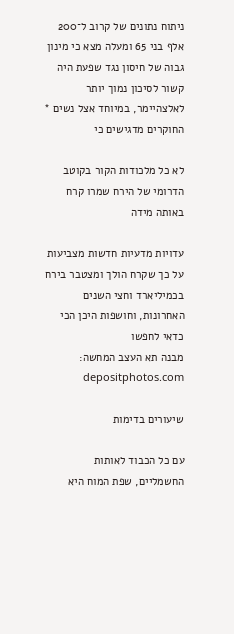ניתוח נתונים של קרוב ל־200 אלף בני 65 ומעלה מצא כי מינון גבוה של חיסון נגד שפעת היה קשור לסיכון נמוך יותר לאלצהיימר, במיוחד אצל נשים * החוקרים מדגישים כי

לא כל מלכודות הקור בקוטב הדרומי של הירח שמרו קרח באותה מידה

עדויות מדעיות חדשות מצביעות על כך שקרח הולך ומצטבר בירח בכמיליארד וחצי השנים האחרונות, וחושפות היכן הכי כדאי לחפשו
מבנה תא העצב המחשה: depositphotos.com

שיעורים בדימות

עם כל הכבוד לאותות החשמליים, שפת המוח היא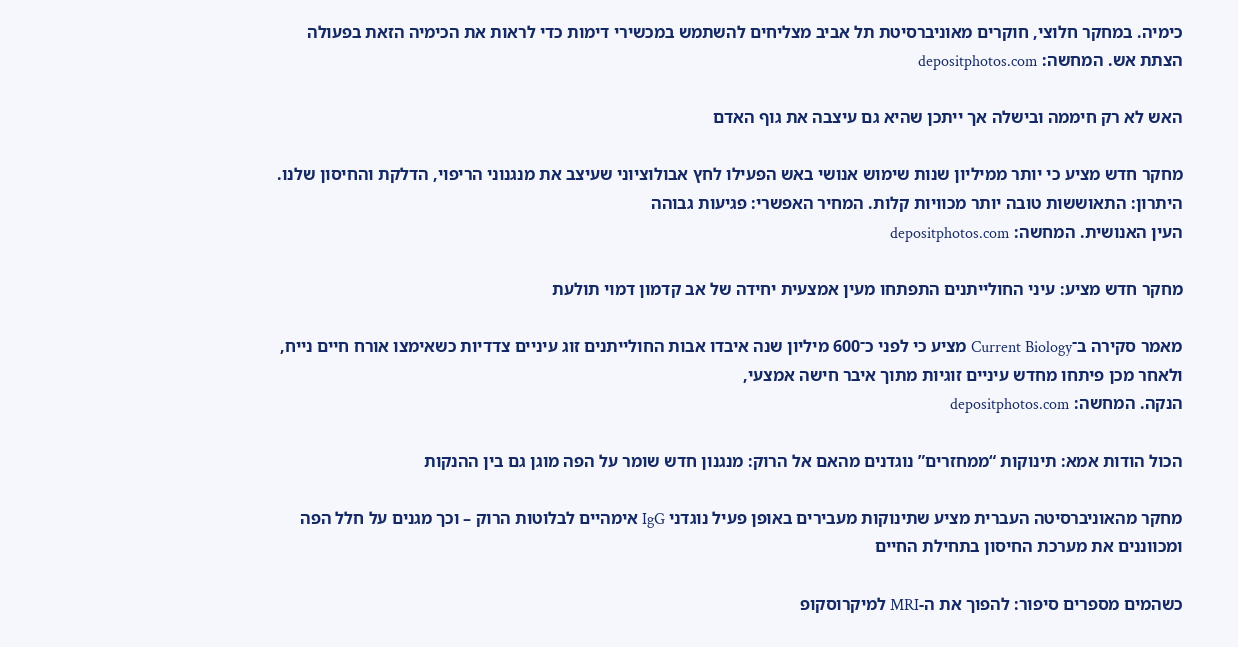כימיה. במחקר חלוצי, חוקרים מאוניברסיטת תל אביב מצליחים להשתמש במכשירי דימות כדי לראות את הכימיה הזאת בפעולה
הצתת אש. המחשה: depositphotos.com

האש לא רק חיממה ובישלה אך ייתכן שהיא גם עיצבה את גוף האדם

מחקר חדש מציע כי יותר ממיליון שנות שימוש אנושי באש הפעילו לחץ אבולוציוני שעיצב את מנגנוני הריפוי, הדלקת והחיסון שלנו. היתרון: התאוששות טובה יותר מכוויות קלות. המחיר האפשרי: פגיעות גבוהה
העין האנושית. המחשה: depositphotos.com

מחקר חדש מציע: עיני החולייתנים התפתחו מעין אמצעית יחידה של אב קדמון דמוי תולעת

מאמר סקירה ב־Current Biology מציע כי לפני כ־600 מיליון שנה איבדו אבות החולייתנים זוג עיניים צדדיות כשאימצו אורח חיים נייח, ולאחר מכן פיתחו מחדש עיניים זוגיות מתוך איבר חישה אמצעי,
הנקה. המחשה: depositphotos.com

הכול הודות אמא: תינוקות “ממחזרים” נוגדנים מהאם אל הרוק: מנגנון חדש שומר על הפה מוגן גם בין ההנקות

מחקר מהאוניברסיטה העברית מציע שתינוקות מעבירים באופן פעיל נוגדני IgG אימהיים לבלוטות הרוק – וכך מגנים על חלל הפה ומכווננים את מערכת החיסון בתחילת החיים

כשהמים מספרים סיפור: להפוך את ה-MRI למיקרוסקופ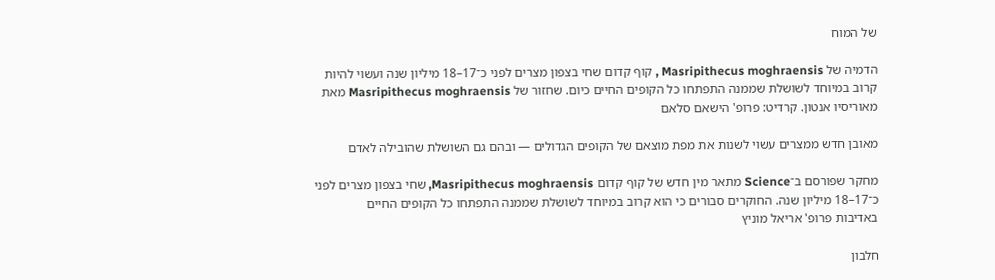של המוח

הדמיה של Masripithecus moghraensis , קוף קדום שחי בצפון מצרים לפני כ־17–18 מיליון שנה ועשוי להיות קרוב במיוחד לשושלת שממנה התפתחו כל הקופים החיים כיום. שחזור של Masripithecus moghraensis מאת מאוריסיו אנטון. קרדיט: פרופ' הישאם סלאם

מאובן חדש ממצרים עשוי לשנות את מפת מוצאם של הקופים הגדולים — ובהם גם השושלת שהובילה לאדם

מחקר שפורסם ב־Science מתאר מין חדש של קוף קדום Masripithecus moghraensis, שחי בצפון מצרים לפני כ־17–18 מיליון שנה. החוקרים סבורים כי הוא קרוב במיוחד לשושלת שממנה התפתחו כל הקופים החיים
באדיבות פרופ' אריאל מוניץ

חלבון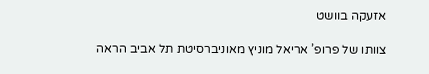אזעקה בוושט

צוותו של פרופ’ אריאל מוניץ מאוניברסיטת תל אביב הראה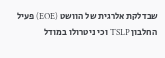שבדלקת אלרגית של הוושט (EOE) פעיל החלבון TSLP וכי ניטרולו במודל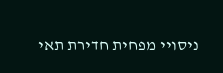ניסויי מפחית חדירת תאי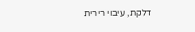דלקת, עיבוי רירית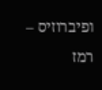ופיברוזיס – רמז